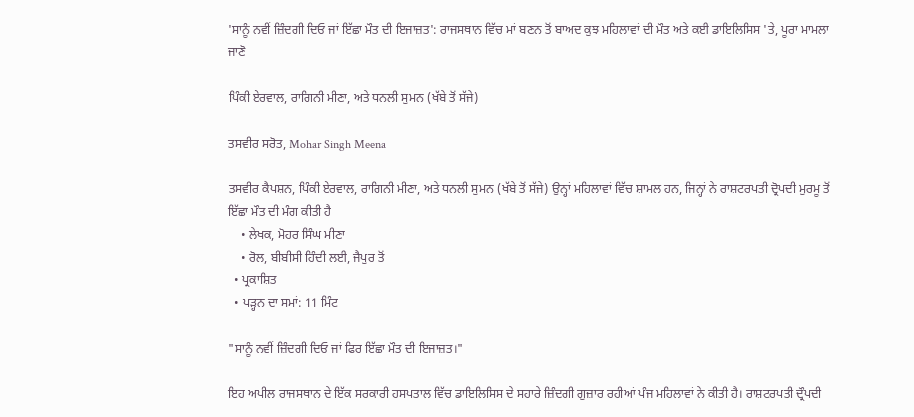'ਸਾਨੂੰ ਨਵੀਂ ਜ਼ਿੰਦਗੀ ਦਿਓ ਜਾਂ ਇੱਛਾ ਮੌਤ ਦੀ ਇਜਾਜ਼ਤ': ਰਾਜਸਥਾਨ ਵਿੱਚ ਮਾਂ ਬਣਨ ਤੋਂ ਬਾਅਦ ਕੁਝ ਮਹਿਲਾਵਾਂ ਦੀ ਮੌਤ ਅਤੇ ਕਈ ਡਾਇਲਿਸਿਸ 'ਤੇ, ਪੂਰਾ ਮਾਮਲਾ ਜਾਣੋ

ਪਿੰਕੀ ਏਰਵਾਲ, ਰਾਗਿਨੀ ਮੀਣਾ, ਅਤੇ ਧਨਲੀ ਸੁਮਨ (ਖੱਬੇ ਤੋਂ ਸੱਜੇ)

ਤਸਵੀਰ ਸਰੋਤ, Mohar Singh Meena

ਤਸਵੀਰ ਕੈਪਸ਼ਨ, ਪਿੰਕੀ ਏਰਵਾਲ, ਰਾਗਿਨੀ ਮੀਣਾ, ਅਤੇ ਧਨਲੀ ਸੁਮਨ (ਖੱਬੇ ਤੋਂ ਸੱਜੇ) ਉਨ੍ਹਾਂ ਮਹਿਲਾਵਾਂ ਵਿੱਚ ਸ਼ਾਮਲ ਹਨ, ਜਿਨ੍ਹਾਂ ਨੇ ਰਾਸ਼ਟਰਪਤੀ ਦ੍ਰੋਪਦੀ ਮੁਰਮੂ ਤੋਂ ਇੱਛਾ ਮੌਤ ਦੀ ਮੰਗ ਕੀਤੀ ਹੈ
    • ਲੇਖਕ, ਮੋਹਰ ਸਿੰਘ ਮੀਣਾ
    • ਰੋਲ, ਬੀਬੀਸੀ ਹਿੰਦੀ ਲਈ, ਜੈਪੁਰ ਤੋਂ
  • ਪ੍ਰਕਾਸ਼ਿਤ
  • ਪੜ੍ਹਨ ਦਾ ਸਮਾਂ: 11 ਮਿੰਟ

"ਸਾਨੂੰ ਨਵੀਂ ਜ਼ਿੰਦਗੀ ਦਿਓ ਜਾਂ ਫਿਰ ਇੱਛਾ ਮੌਤ ਦੀ ਇਜਾਜ਼ਤ।"

ਇਹ ਅਪੀਲ ਰਾਜਸਥਾਨ ਦੇ ਇੱਕ ਸਰਕਾਰੀ ਹਸਪਤਾਲ ਵਿੱਚ ਡਾਇਲਿਸਿਸ ਦੇ ਸਹਾਰੇ ਜ਼ਿੰਦਗੀ ਗੁਜ਼ਾਰ ਰਹੀਆਂ ਪੰਜ ਮਹਿਲਾਵਾਂ ਨੇ ਕੀਤੀ ਹੈ। ਰਾਸ਼ਟਰਪਤੀ ਦ੍ਰੌਪਦੀ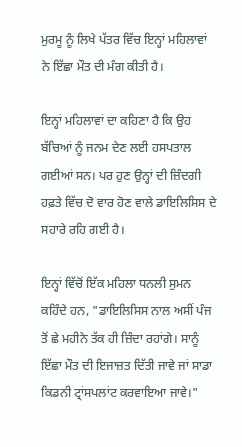ਮੁਰਮੂ ਨੂੰ ਲਿਖੇ ਪੱਤਰ ਵਿੱਚ ਇਨ੍ਹਾਂ ਮਹਿਲਾਵਾਂ ਨੇ ਇੱਛਾ ਮੌਤ ਦੀ ਮੰਗ ਕੀਤੀ ਹੈ।

ਇਨ੍ਹਾਂ ਮਹਿਲਾਵਾਂ ਦਾ ਕਹਿਣਾ ਹੈ ਕਿ ਉਹ ਬੱਚਿਆਂ ਨੂੰ ਜਨਮ ਦੇਣ ਲਈ ਹਸਪਤਾਲ ਗਈਆਂ ਸਨ। ਪਰ ਹੁਣ ਉਨ੍ਹਾਂ ਦੀ ਜ਼ਿੰਦਗੀ ਹਫ਼ਤੇ ਵਿੱਚ ਦੋ ਵਾਰ ਹੋਣ ਵਾਲੇ ਡਾਇਲਿਸਿਸ ਦੇ ਸਹਾਰੇ ਰਹਿ ਗਈ ਹੈ।

ਇਨ੍ਹਾਂ ਵਿੱਚੋਂ ਇੱਕ ਮਹਿਲਾ ਧਨਲੀ ਸੁਮਨ ਕਹਿੰਦੇ ਹਨ, "ਡਾਇਲਿਸਿਸ ਨਾਲ ਅਸੀਂ ਪੰਜ ਤੋਂ ਛੇ ਮਹੀਨੇ ਤੱਕ ਹੀ ਜ਼ਿੰਦਾ ਰਹਾਂਗੇ। ਸਾਨੂੰ ਇੱਛਾ ਮੌਤ ਦੀ ਇਜਾਜ਼ਤ ਦਿੱਤੀ ਜਾਵੇ ਜਾਂ ਸਾਡਾ ਕਿਡਨੀ ਟ੍ਰਾਂਸਪਲਾਂਟ ਕਰਵਾਇਆ ਜਾਵੇ।"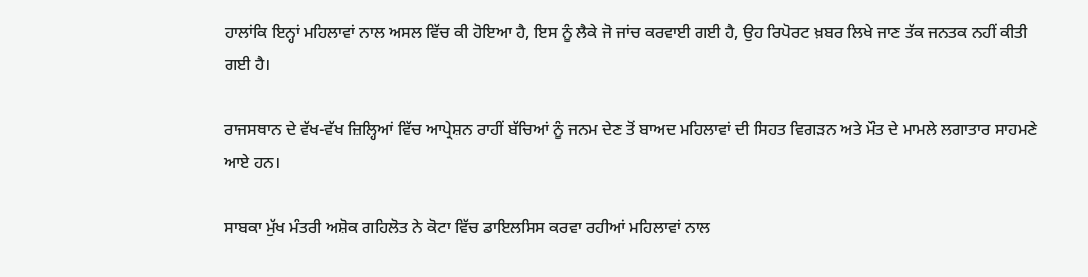ਹਾਲਾਂਕਿ ਇਨ੍ਹਾਂ ਮਹਿਲਾਵਾਂ ਨਾਲ ਅਸਲ ਵਿੱਚ ਕੀ ਹੋਇਆ ਹੈ, ਇਸ ਨੂੰ ਲੈਕੇ ਜੋ ਜਾਂਚ ਕਰਵਾਈ ਗਈ ਹੈ, ਉਹ ਰਿਪੋਰਟ ਖ਼ਬਰ ਲਿਖੇ ਜਾਣ ਤੱਕ ਜਨਤਕ ਨਹੀਂ ਕੀਤੀ ਗਈ ਹੈ।

ਰਾਜਸਥਾਨ ਦੇ ਵੱਖ-ਵੱਖ ਜ਼ਿਲ੍ਹਿਆਂ ਵਿੱਚ ਆਪ੍ਰੇਸ਼ਨ ਰਾਹੀਂ ਬੱਚਿਆਂ ਨੂੰ ਜਨਮ ਦੇਣ ਤੋਂ ਬਾਅਦ ਮਹਿਲਾਵਾਂ ਦੀ ਸਿਹਤ ਵਿਗੜਨ ਅਤੇ ਮੌਤ ਦੇ ਮਾਮਲੇ ਲਗਾਤਾਰ ਸਾਹਮਣੇ ਆਏ ਹਨ।

ਸਾਬਕਾ ਮੁੱਖ ਮੰਤਰੀ ਅਸ਼ੋਕ ਗਹਿਲੋਤ ਨੇ ਕੋਟਾ ਵਿੱਚ ਡਾਇਲਸਿਸ ਕਰਵਾ ਰਹੀਆਂ ਮਹਿਲਾਵਾਂ ਨਾਲ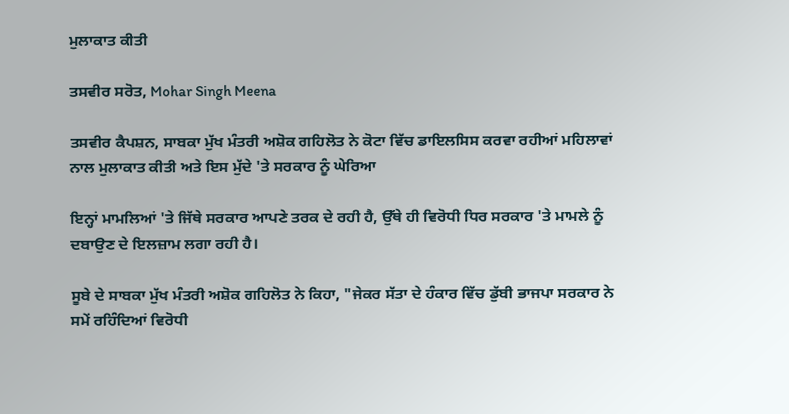ਮੁਲਾਕਾਤ ਕੀਤੀ

ਤਸਵੀਰ ਸਰੋਤ, Mohar Singh Meena

ਤਸਵੀਰ ਕੈਪਸ਼ਨ, ਸਾਬਕਾ ਮੁੱਖ ਮੰਤਰੀ ਅਸ਼ੋਕ ਗਹਿਲੋਤ ਨੇ ਕੋਟਾ ਵਿੱਚ ਡਾਇਲਸਿਸ ਕਰਵਾ ਰਹੀਆਂ ਮਹਿਲਾਵਾਂ ਨਾਲ ਮੁਲਾਕਾਤ ਕੀਤੀ ਅਤੇ ਇਸ ਮੁੱਦੇ 'ਤੇ ਸਰਕਾਰ ਨੂੰ ਘੇਰਿਆ

ਇਨ੍ਹਾਂ ਮਾਮਲਿਆਂ 'ਤੇ ਜਿੱਥੇ ਸਰਕਾਰ ਆਪਣੇ ਤਰਕ ਦੇ ਰਹੀ ਹੈ, ਉੱਥੇ ਹੀ ਵਿਰੋਧੀ ਧਿਰ ਸਰਕਾਰ 'ਤੇ ਮਾਮਲੇ ਨੂੰ ਦਬਾਉਣ ਦੇ ਇਲਜ਼ਾਮ ਲਗਾ ਰਹੀ ਹੈ।

ਸੂਬੇ ਦੇ ਸਾਬਕਾ ਮੁੱਖ ਮੰਤਰੀ ਅਸ਼ੋਕ ਗਹਿਲੋਤ ਨੇ ਕਿਹਾ, "ਜੇਕਰ ਸੱਤਾ ਦੇ ਹੰਕਾਰ ਵਿੱਚ ਡੁੱਬੀ ਭਾਜਪਾ ਸਰਕਾਰ ਨੇ ਸਮੇਂ ਰਹਿੰਦਿਆਂ ਵਿਰੋਧੀ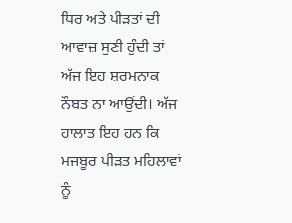ਧਿਰ ਅਤੇ ਪੀੜਤਾਂ ਦੀ ਆਵਾਜ਼ ਸੁਣੀ ਹੁੰਦੀ ਤਾਂ ਅੱਜ ਇਹ ਸ਼ਰਮਨਾਕ ਨੌਬਤ ਨਾ ਆਉਂਦੀ। ਅੱਜ ਹਾਲਾਤ ਇਹ ਹਨ ਕਿ ਮਜਬੂਰ ਪੀੜਤ ਮਹਿਲਾਵਾਂ ਨੂੰ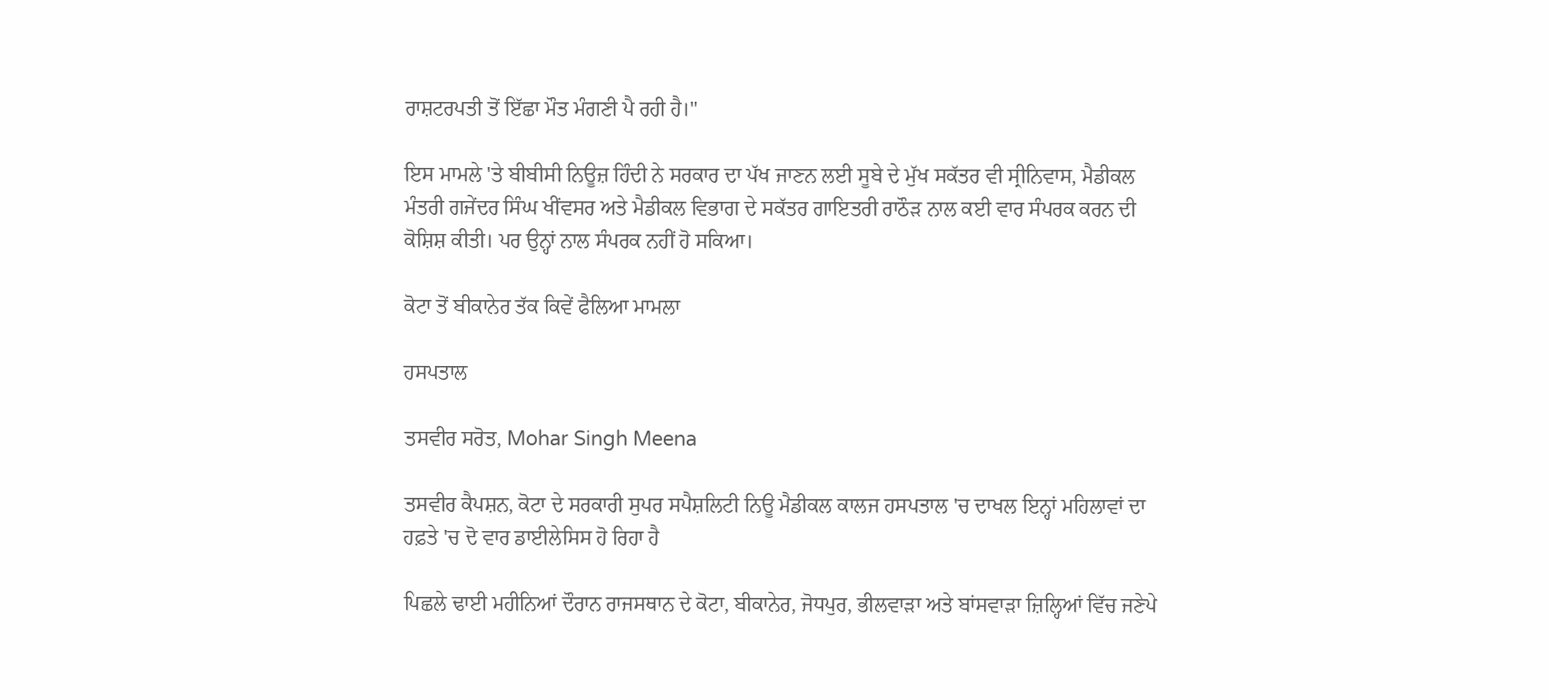ਰਾਸ਼ਟਰਪਤੀ ਤੋਂ ਇੱਛਾ ਮੌਤ ਮੰਗਣੀ ਪੈ ਰਹੀ ਹੈ।"

ਇਸ ਮਾਮਲੇ 'ਤੇ ਬੀਬੀਸੀ ਨਿਊਜ਼ ਹਿੰਦੀ ਨੇ ਸਰਕਾਰ ਦਾ ਪੱਖ ਜਾਣਨ ਲਈ ਸੂਬੇ ਦੇ ਮੁੱਖ ਸਕੱਤਰ ਵੀ ਸ੍ਰੀਨਿਵਾਸ, ਮੈਡੀਕਲ ਮੰਤਰੀ ਗਜੇਂਦਰ ਸਿੰਘ ਖੀਂਵਸਰ ਅਤੇ ਮੈਡੀਕਲ ਵਿਭਾਗ ਦੇ ਸਕੱਤਰ ਗਾਇਤਰੀ ਰਾਠੌੜ ਨਾਲ ਕਈ ਵਾਰ ਸੰਪਰਕ ਕਰਨ ਦੀ ਕੋਸ਼ਿਸ਼ ਕੀਤੀ। ਪਰ ਉਨ੍ਹਾਂ ਨਾਲ ਸੰਪਰਕ ਨਹੀਂ ਹੋ ਸਕਿਆ।

ਕੋਟਾ ਤੋਂ ਬੀਕਾਨੇਰ ਤੱਕ ਕਿਵੇਂ ਫੈਲਿਆ ਮਾਮਲਾ

ਹਸਪਤਾਲ

ਤਸਵੀਰ ਸਰੋਤ, Mohar Singh Meena

ਤਸਵੀਰ ਕੈਪਸ਼ਨ, ਕੋਟਾ ਦੇ ਸਰਕਾਰੀ ਸੁਪਰ ਸਪੈਸ਼ਲਿਟੀ ਨਿਊ ਮੈਡੀਕਲ ਕਾਲਜ ਹਸਪਤਾਲ 'ਚ ਦਾਖਲ ਇਨ੍ਹਾਂ ਮਹਿਲਾਵਾਂ ਦਾ ਹਫ਼ਤੇ 'ਚ ਦੋ ਵਾਰ ਡਾਈਲੇਸਿਸ ਹੋ ਰਿਹਾ ਹੈ

ਪਿਛਲੇ ਢਾਈ ਮਹੀਨਿਆਂ ਦੌਰਾਨ ਰਾਜਸਥਾਨ ਦੇ ਕੋਟਾ, ਬੀਕਾਨੇਰ, ਜੋਧਪੁਰ, ਭੀਲਵਾੜਾ ਅਤੇ ਬਾਂਸਵਾੜਾ ਜ਼ਿਲ੍ਹਿਆਂ ਵਿੱਚ ਜਣੇਪੇ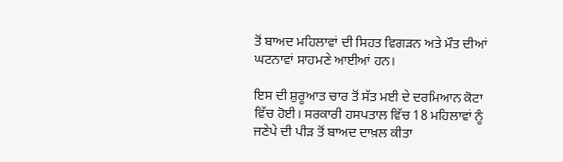ਤੋਂ ਬਾਅਦ ਮਹਿਲਾਵਾਂ ਦੀ ਸਿਹਤ ਵਿਗੜਨ ਅਤੇ ਮੌਤ ਦੀਆਂ ਘਟਨਾਵਾਂ ਸਾਹਮਣੇ ਆਈਆਂ ਹਨ।

ਇਸ ਦੀ ਸ਼ੁਰੂਆਤ ਚਾਰ ਤੋਂ ਸੱਤ ਮਈ ਦੇ ਦਰਮਿਆਨ ਕੋਟਾ ਵਿੱਚ ਹੋਈ। ਸਰਕਾਰੀ ਹਸਪਤਾਲ ਵਿੱਚ 18 ਮਹਿਲਾਵਾਂ ਨੂੰ ਜਣੇਪੇ ਦੀ ਪੀੜ ਤੋਂ ਬਾਅਦ ਦਾਖ਼ਲ ਕੀਤਾ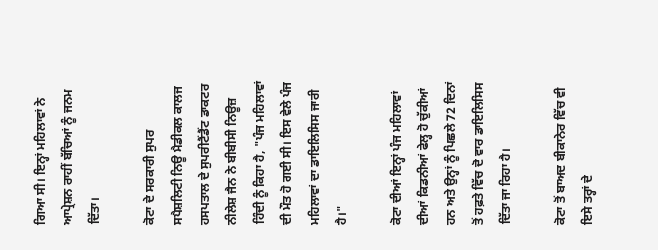ਗਿਆ ਸੀ। ਇਨ੍ਹਾਂ ਮਹਿਲਾਵਾਂ ਨੇ ਆਪ੍ਰੇਸ਼ਨ ਰਾਹੀਂ ਬੱਚਿਆਂ ਨੂੰ ਜਨਮ ਦਿੱਤਾ।

ਕੋਟਾ ਦੇ ਸਰਕਾਰੀ ਸੁਪਰ ਸਪੈਸ਼ਲਿਟੀ ਨਿਊ ਮੈਡੀਕਲ ਕਾਲਜ ਹਸਪਤਾਲ ਦੇ ਸੁਪਰੀਟੈਂਡੈਂਟ ਡਾਕਟਰ ਨੀਲੇਸ਼ ਜੈਨ ਨੇ ਬੀਬੀਸੀ ਨਿਊਜ਼ ਹਿੰਦੀ ਨੂੰ ਕਿਹਾ ਹੈ, "ਪੰਜ ਮਹਿਲਾਵਾਂ ਦੀ ਮੌਤ ਹੋ ਗਈ ਸੀ। ਇਸ ਵੇਲੇ ਪੰਜ ਮਹਿਲਾਵਾਂ ਦਾ ਡਾਇਲਿਸਿਸ ਜਾਰੀ ਹੈ।"

ਕੋਟਾ ਦੀਆਂ ਇਨ੍ਹਾਂ ਪੰਜ ਮਹਿਲਾਵਾਂ ਦੀਆਂ ਕਿਡਨੀਆਂ ਫੇਲ੍ਹ ਹੋ ਚੁੱਕੀਆਂ ਹਨ ਅਤੇ ਉਨ੍ਹਾਂ ਨੂੰ ਪਿਛਲੇ 72 ਦਿਨਾਂ ਤੋਂ ਹਫ਼ਤੇ ਵਿੱਚ ਦੋ ਵਾਰ ਡਾਇਲਿਸਿਸ ਦਿੱਤਾ ਜਾ ਰਿਹਾ ਹੈ।

ਕੋਟਾ ਤੋਂ ਬਾਅਦ ਬੀਕਾਨੇਰ ਵਿੱਚ ਵੀ ਇਸੇ ਤਰ੍ਹਾਂ ਦੇ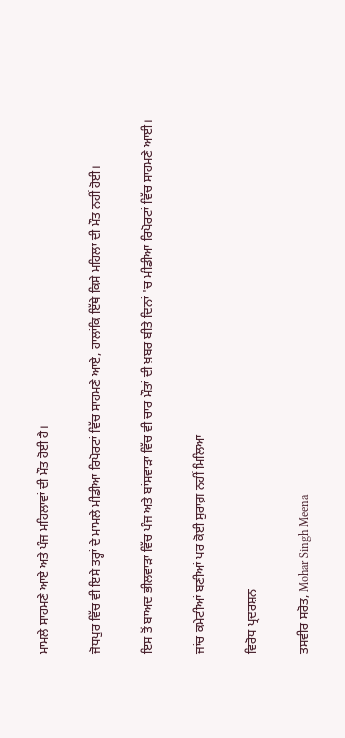ਮਾਮਲੇ ਸਾਹਮਣੇ ਆਏ ਅਤੇ ਪੰਜ ਮਹਿਲਾਵਾਂ ਦੀ ਮੌਤ ਹੋਈ ਹੈ।

ਜੋਧਪੁਰ ਵਿੱਚ ਵੀ ਇਸੇ ਤਰ੍ਹਾਂ ਦੇ ਮਾਮਲੇ ਮੀਡੀਆ ਰਿਪੋਰਟਾਂ ਵਿੱਚ ਸਾਹਮਣੇ ਆਏ, ਹਾਲਾਂਕਿ ਇੱਥੇ ਕਿਸੇ ਮਹਿਲਾ ਦੀ ਮੌਤ ਨਹੀਂ ਹੋਈ।

ਇਸ ਤੋਂ ਬਾਅਦ ਭੀਲਵਾੜਾ ਵਿੱਚ ਪੰਜ ਅਤੇ ਬਾਂਸਵਾੜਾ ਵਿੱਚ ਵੀ ਚਾਰ ਮੌਤਾਂ ਦੀ ਖ਼ਬਰ ਬੀਤੇ ਦਿਨਾਂ 'ਚ ਮੀਡੀਆ ਰਿਪੋਰਟਾਂ ਵਿੱਚ ਸਾਹਮਣੇ ਆਈ।

ਜਾਂਚ ਕਮੇਟੀਆਂ ਬਣੀਆਂ ਪਰ ਕੋਈ ਸੁਰਾਗ਼ ਨਹੀਂ ਮਿਲਿਆ

ਵਿਰੋਧ ਪ੍ਰਦਰਸ਼ਨ

ਤਸਵੀਰ ਸਰੋਤ, Mohar Singh Meena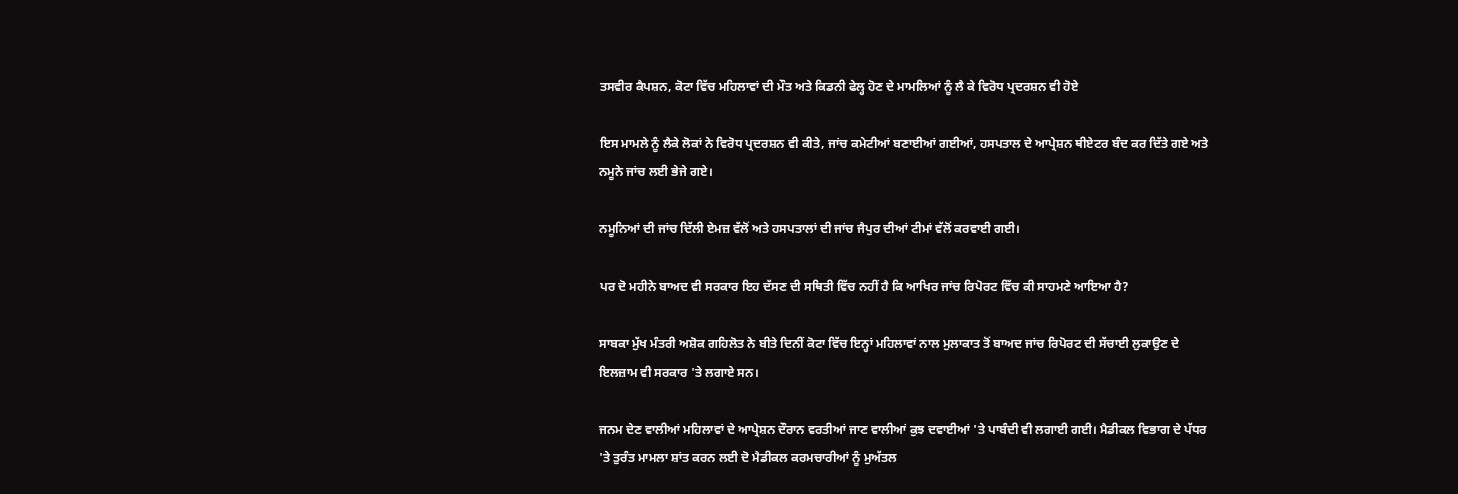ਤਸਵੀਰ ਕੈਪਸ਼ਨ, ਕੋਟਾ ਵਿੱਚ ਮਹਿਲਾਵਾਂ ਦੀ ਮੌਤ ਅਤੇ ਕਿਡਨੀ ਫੇਲ੍ਹ ਹੋਣ ਦੇ ਮਾਮਲਿਆਂ ਨੂੰ ਲੈ ਕੇ ਵਿਰੋਧ ਪ੍ਰਦਰਸ਼ਨ ਵੀ ਹੋਏ

ਇਸ ਮਾਮਲੇ ਨੂੰ ਲੈਕੇ ਲੋਕਾਂ ਨੇ ਵਿਰੋਧ ਪ੍ਰਦਰਸ਼ਨ ਵੀ ਕੀਤੇ, ਜਾਂਚ ਕਮੇਟੀਆਂ ਬਣਾਈਆਂ ਗਈਆਂ, ਹਸਪਤਾਲ ਦੇ ਆਪ੍ਰੇਸ਼ਨ ਥੀਏਟਰ ਬੰਦ ਕਰ ਦਿੱਤੇ ਗਏ ਅਤੇ ਨਮੂਨੇ ਜਾਂਚ ਲਈ ਭੇਜੇ ਗਏ।

ਨਮੂਨਿਆਂ ਦੀ ਜਾਂਚ ਦਿੱਲੀ ਏਮਜ਼ ਵੱਲੋਂ ਅਤੇ ਹਸਪਤਾਲਾਂ ਦੀ ਜਾਂਚ ਜੈਪੁਰ ਦੀਆਂ ਟੀਮਾਂ ਵੱਲੋਂ ਕਰਵਾਈ ਗਈ।

ਪਰ ਦੋ ਮਹੀਨੇ ਬਾਅਦ ਵੀ ਸਰਕਾਰ ਇਹ ਦੱਸਣ ਦੀ ਸਥਿਤੀ ਵਿੱਚ ਨਹੀਂ ਹੈ ਕਿ ਆਖਿਰ ਜਾਂਚ ਰਿਪੋਰਟ ਵਿੱਚ ਕੀ ਸਾਹਮਣੇ ਆਇਆ ਹੈ?

ਸਾਬਕਾ ਮੁੱਖ ਮੰਤਰੀ ਅਸ਼ੋਕ ਗਹਿਲੋਤ ਨੇ ਬੀਤੇ ਦਿਨੀਂ ਕੋਟਾ ਵਿੱਚ ਇਨ੍ਹਾਂ ਮਹਿਲਾਵਾਂ ਨਾਲ ਮੁਲਾਕਾਤ ਤੋਂ ਬਾਅਦ ਜਾਂਚ ਰਿਪੋਰਟ ਦੀ ਸੱਚਾਈ ਲੁਕਾਉਣ ਦੇ ਇਲਜ਼ਾਮ ਵੀ ਸਰਕਾਰ 'ਤੇ ਲਗਾਏ ਸਨ।

ਜਨਮ ਦੇਣ ਵਾਲੀਆਂ ਮਹਿਲਾਵਾਂ ਦੇ ਆਪ੍ਰੇਸ਼ਨ ਦੌਰਾਨ ਵਰਤੀਆਂ ਜਾਣ ਵਾਲੀਆਂ ਕੁਝ ਦਵਾਈਆਂ 'ਤੇ ਪਾਬੰਦੀ ਵੀ ਲਗਾਈ ਗਈ। ਮੈਡੀਕਲ ਵਿਭਾਗ ਦੇ ਪੱਧਰ 'ਤੇ ਤੁਰੰਤ ਮਾਮਲਾ ਸ਼ਾਂਤ ਕਰਨ ਲਈ ਦੋ ਮੈਡੀਕਲ ਕਰਮਚਾਰੀਆਂ ਨੂੰ ਮੁਅੱਤਲ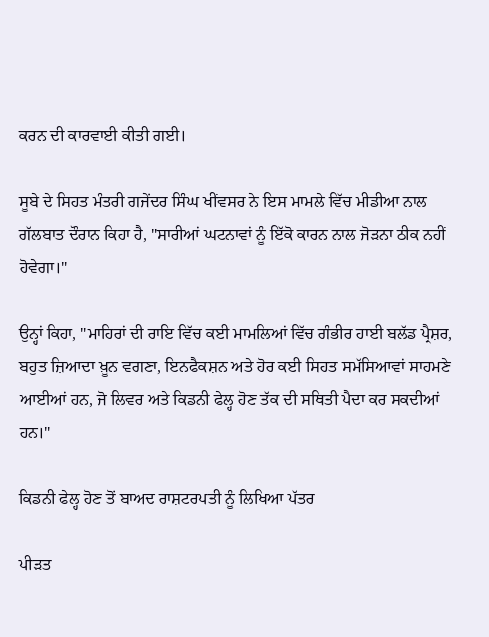ਕਰਨ ਦੀ ਕਾਰਵਾਈ ਕੀਤੀ ਗਈ।

ਸੂਬੇ ਦੇ ਸਿਹਤ ਮੰਤਰੀ ਗਜੇਂਦਰ ਸਿੰਘ ਖੀਂਵਸਰ ਨੇ ਇਸ ਮਾਮਲੇ ਵਿੱਚ ਮੀਡੀਆ ਨਾਲ ਗੱਲਬਾਤ ਦੌਰਾਨ ਕਿਹਾ ਹੈ, "ਸਾਰੀਆਂ ਘਟਨਾਵਾਂ ਨੂੰ ਇੱਕੋ ਕਾਰਨ ਨਾਲ ਜੋੜਨਾ ਠੀਕ ਨਹੀਂ ਹੋਵੇਗਾ।"

ਉਨ੍ਹਾਂ ਕਿਹਾ, "ਮਾਹਿਰਾਂ ਦੀ ਰਾਇ ਵਿੱਚ ਕਈ ਮਾਮਲਿਆਂ ਵਿੱਚ ਗੰਭੀਰ ਹਾਈ ਬਲੱਡ ਪ੍ਰੈਸ਼ਰ, ਬਹੁਤ ਜ਼ਿਆਦਾ ਖ਼ੂਨ ਵਗਣਾ, ਇਨਫੈਕਸ਼ਨ ਅਤੇ ਹੋਰ ਕਈ ਸਿਹਤ ਸਮੱਸਿਆਵਾਂ ਸਾਹਮਣੇ ਆਈਆਂ ਹਨ, ਜੋ ਲਿਵਰ ਅਤੇ ਕਿਡਨੀ ਫੇਲ੍ਹ ਹੋਣ ਤੱਕ ਦੀ ਸਥਿਤੀ ਪੈਦਾ ਕਰ ਸਕਦੀਆਂ ਹਨ।"

ਕਿਡਨੀ ਫੇਲ੍ਹ ਹੋਣ ਤੋਂ ਬਾਅਦ ਰਾਸ਼ਟਰਪਤੀ ਨੂੰ ਲਿਖਿਆ ਪੱਤਰ

ਪੀੜਤ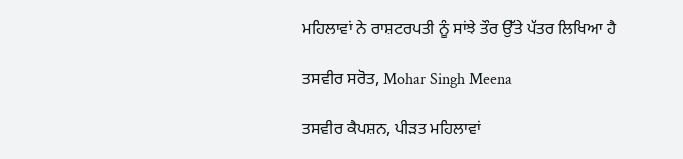ਮਹਿਲਾਵਾਂ ਨੇ ਰਾਸ਼ਟਰਪਤੀ ਨੂੰ ਸਾਂਝੇ ਤੌਰ ਉੱਤੇ ਪੱਤਰ ਲਿਖਿਆ ਹੈ

ਤਸਵੀਰ ਸਰੋਤ, Mohar Singh Meena

ਤਸਵੀਰ ਕੈਪਸ਼ਨ, ਪੀੜਤ ਮਹਿਲਾਵਾਂ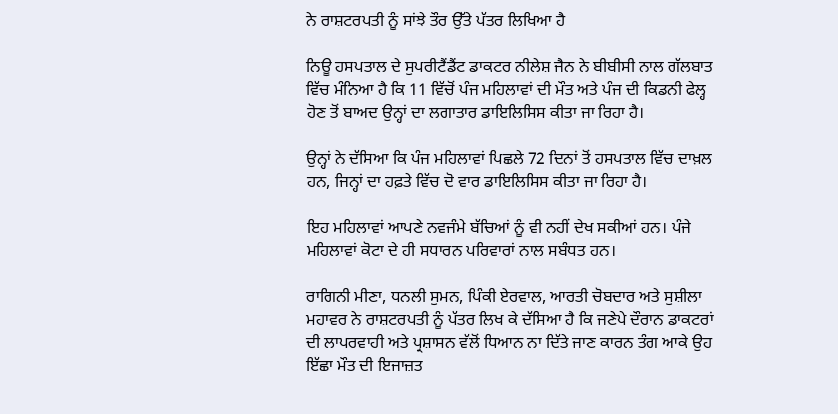ਨੇ ਰਾਸ਼ਟਰਪਤੀ ਨੂੰ ਸਾਂਝੇ ਤੌਰ ਉੱਤੇ ਪੱਤਰ ਲਿਖਿਆ ਹੈ

ਨਿਊ ਹਸਪਤਾਲ ਦੇ ਸੁਪਰੀਟੈਂਡੈਂਟ ਡਾਕਟਰ ਨੀਲੇਸ਼ ਜੈਨ ਨੇ ਬੀਬੀਸੀ ਨਾਲ ਗੱਲਬਾਤ ਵਿੱਚ ਮੰਨਿਆ ਹੈ ਕਿ 11 ਵਿੱਚੋਂ ਪੰਜ ਮਹਿਲਾਵਾਂ ਦੀ ਮੌਤ ਅਤੇ ਪੰਜ ਦੀ ਕਿਡਨੀ ਫੇਲ੍ਹ ਹੋਣ ਤੋਂ ਬਾਅਦ ਉਨ੍ਹਾਂ ਦਾ ਲਗਾਤਾਰ ਡਾਇਲਿਸਿਸ ਕੀਤਾ ਜਾ ਰਿਹਾ ਹੈ।

ਉਨ੍ਹਾਂ ਨੇ ਦੱਸਿਆ ਕਿ ਪੰਜ ਮਹਿਲਾਵਾਂ ਪਿਛਲੇ 72 ਦਿਨਾਂ ਤੋਂ ਹਸਪਤਾਲ ਵਿੱਚ ਦਾਖ਼ਲ ਹਨ, ਜਿਨ੍ਹਾਂ ਦਾ ਹਫ਼ਤੇ ਵਿੱਚ ਦੋ ਵਾਰ ਡਾਇਲਿਸਿਸ ਕੀਤਾ ਜਾ ਰਿਹਾ ਹੈ।

ਇਹ ਮਹਿਲਾਵਾਂ ਆਪਣੇ ਨਵਜੰਮੇ ਬੱਚਿਆਂ ਨੂੰ ਵੀ ਨਹੀਂ ਦੇਖ ਸਕੀਆਂ ਹਨ। ਪੰਜੇ ਮਹਿਲਾਵਾਂ ਕੋਟਾ ਦੇ ਹੀ ਸਧਾਰਨ ਪਰਿਵਾਰਾਂ ਨਾਲ ਸਬੰਧਤ ਹਨ।

ਰਾਗਿਨੀ ਮੀਣਾ, ਧਨਲੀ ਸੁਮਨ, ਪਿੰਕੀ ਏਰਵਾਲ, ਆਰਤੀ ਚੋਬਦਾਰ ਅਤੇ ਸੁਸ਼ੀਲਾ ਮਹਾਵਰ ਨੇ ਰਾਸ਼ਟਰਪਤੀ ਨੂੰ ਪੱਤਰ ਲਿਖ ਕੇ ਦੱਸਿਆ ਹੈ ਕਿ ਜਣੇਪੇ ਦੌਰਾਨ ਡਾਕਟਰਾਂ ਦੀ ਲਾਪਰਵਾਹੀ ਅਤੇ ਪ੍ਰਸ਼ਾਸਨ ਵੱਲੋਂ ਧਿਆਨ ਨਾ ਦਿੱਤੇ ਜਾਣ ਕਾਰਨ ਤੰਗ ਆਕੇ ਉਹ ਇੱਛਾ ਮੌਤ ਦੀ ਇਜਾਜ਼ਤ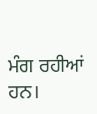ਮੰਗ ਰਹੀਆਂ ਹਨ।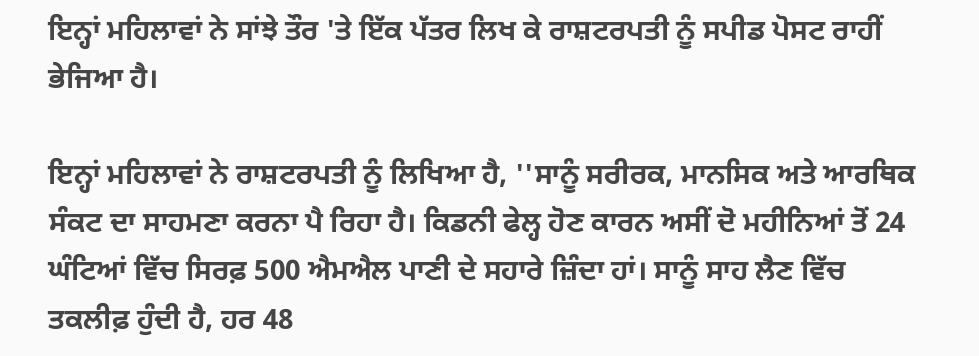ਇਨ੍ਹਾਂ ਮਹਿਲਾਵਾਂ ਨੇ ਸਾਂਝੇ ਤੌਰ 'ਤੇ ਇੱਕ ਪੱਤਰ ਲਿਖ ਕੇ ਰਾਸ਼ਟਰਪਤੀ ਨੂੰ ਸਪੀਡ ਪੋਸਟ ਰਾਹੀਂ ਭੇਜਿਆ ਹੈ।

ਇਨ੍ਹਾਂ ਮਹਿਲਾਵਾਂ ਨੇ ਰਾਸ਼ਟਰਪਤੀ ਨੂੰ ਲਿਖਿਆ ਹੈ, ''ਸਾਨੂੰ ਸਰੀਰਕ, ਮਾਨਸਿਕ ਅਤੇ ਆਰਥਿਕ ਸੰਕਟ ਦਾ ਸਾਹਮਣਾ ਕਰਨਾ ਪੈ ਰਿਹਾ ਹੈ। ਕਿਡਨੀ ਫੇਲ੍ਹ ਹੋਣ ਕਾਰਨ ਅਸੀਂ ਦੋ ਮਹੀਨਿਆਂ ਤੋਂ 24 ਘੰਟਿਆਂ ਵਿੱਚ ਸਿਰਫ਼ 500 ਐਮਐਲ ਪਾਣੀ ਦੇ ਸਹਾਰੇ ਜ਼ਿੰਦਾ ਹਾਂ। ਸਾਨੂੰ ਸਾਹ ਲੈਣ ਵਿੱਚ ਤਕਲੀਫ਼ ਹੁੰਦੀ ਹੈ, ਹਰ 48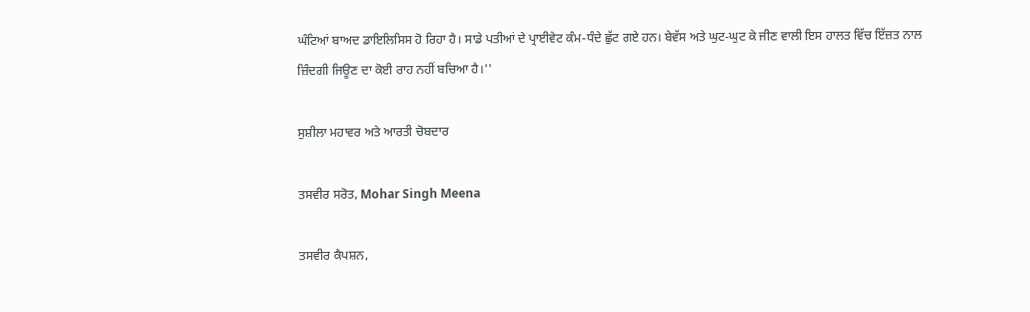ਘੰਟਿਆਂ ਬਾਅਦ ਡਾਇਲਿਸਿਸ ਹੋ ਰਿਹਾ ਹੈ। ਸਾਡੇ ਪਤੀਆਂ ਦੇ ਪ੍ਰਾਈਵੇਟ ਕੰਮ-ਧੰਦੇ ਛੁੱਟ ਗਏ ਹਨ। ਬੇਵੱਸ ਅਤੇ ਘੁਟ-ਘੁਟ ਕੇ ਜੀਣ ਵਾਲੀ ਇਸ ਹਾਲਤ ਵਿੱਚ ਇੱਜ਼ਤ ਨਾਲ ਜ਼ਿੰਦਗੀ ਜਿਊਣ ਦਾ ਕੋਈ ਰਾਹ ਨਹੀਂ ਬਚਿਆ ਹੈ।''

ਸੁਸ਼ੀਲਾ ਮਹਾਵਰ ਅਤੇ ਆਰਤੀ ਚੋਬਦਾਰ

ਤਸਵੀਰ ਸਰੋਤ, Mohar Singh Meena

ਤਸਵੀਰ ਕੈਪਸ਼ਨ,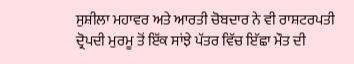ਸੁਸ਼ੀਲਾ ਮਹਾਵਰ ਅਤੇ ਆਰਤੀ ਚੋਬਦਾਰ ਨੇ ਵੀ ਰਾਸ਼ਟਰਪਤੀ ਦ੍ਰੋਪਦੀ ਮੁਰਮੂ ਤੋਂ ਇੱਕ ਸਾਂਝੇ ਪੱਤਰ ਵਿੱਚ ਇੱਛਾ ਮੌਤ ਦੀ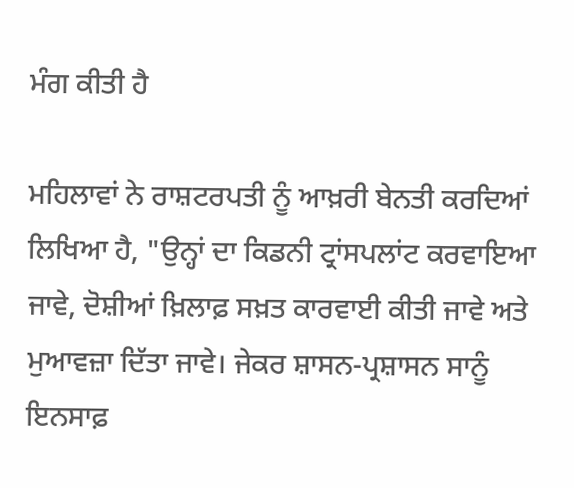ਮੰਗ ਕੀਤੀ ਹੈ

ਮਹਿਲਾਵਾਂ ਨੇ ਰਾਸ਼ਟਰਪਤੀ ਨੂੰ ਆਖ਼ਰੀ ਬੇਨਤੀ ਕਰਦਿਆਂ ਲਿਖਿਆ ਹੈ, "ਉਨ੍ਹਾਂ ਦਾ ਕਿਡਨੀ ਟ੍ਰਾਂਸਪਲਾਂਟ ਕਰਵਾਇਆ ਜਾਵੇ, ਦੋਸ਼ੀਆਂ ਖ਼ਿਲਾਫ਼ ਸਖ਼ਤ ਕਾਰਵਾਈ ਕੀਤੀ ਜਾਵੇ ਅਤੇ ਮੁਆਵਜ਼ਾ ਦਿੱਤਾ ਜਾਵੇ। ਜੇਕਰ ਸ਼ਾਸਨ-ਪ੍ਰਸ਼ਾਸਨ ਸਾਨੂੰ ਇਨਸਾਫ਼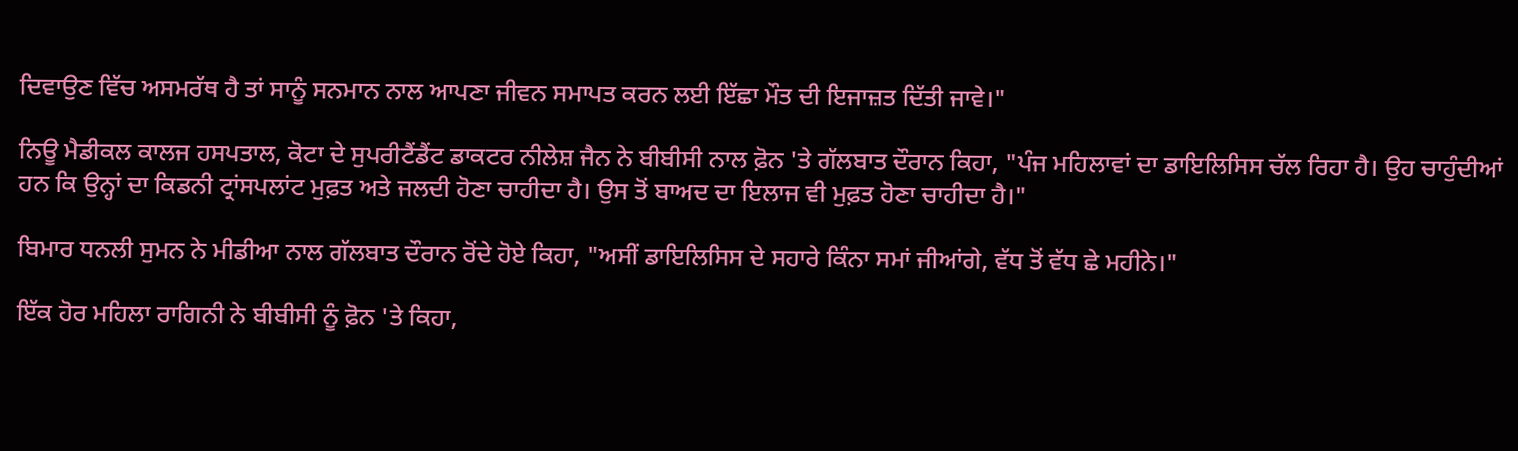ਦਿਵਾਉਣ ਵਿੱਚ ਅਸਮਰੱਥ ਹੈ ਤਾਂ ਸਾਨੂੰ ਸਨਮਾਨ ਨਾਲ ਆਪਣਾ ਜੀਵਨ ਸਮਾਪਤ ਕਰਨ ਲਈ ਇੱਛਾ ਮੌਤ ਦੀ ਇਜਾਜ਼ਤ ਦਿੱਤੀ ਜਾਵੇ।"

ਨਿਊ ਮੈਡੀਕਲ ਕਾਲਜ ਹਸਪਤਾਲ, ਕੋਟਾ ਦੇ ਸੁਪਰੀਟੈਂਡੈਂਟ ਡਾਕਟਰ ਨੀਲੇਸ਼ ਜੈਨ ਨੇ ਬੀਬੀਸੀ ਨਾਲ ਫ਼ੋਨ 'ਤੇ ਗੱਲਬਾਤ ਦੌਰਾਨ ਕਿਹਾ, "ਪੰਜ ਮਹਿਲਾਵਾਂ ਦਾ ਡਾਇਲਿਸਿਸ ਚੱਲ ਰਿਹਾ ਹੈ। ਉਹ ਚਾਹੁੰਦੀਆਂ ਹਨ ਕਿ ਉਨ੍ਹਾਂ ਦਾ ਕਿਡਨੀ ਟ੍ਰਾਂਸਪਲਾਂਟ ਮੁਫ਼ਤ ਅਤੇ ਜਲਦੀ ਹੋਣਾ ਚਾਹੀਦਾ ਹੈ। ਉਸ ਤੋਂ ਬਾਅਦ ਦਾ ਇਲਾਜ ਵੀ ਮੁਫ਼ਤ ਹੋਣਾ ਚਾਹੀਦਾ ਹੈ।"

ਬਿਮਾਰ ਧਨਲੀ ਸੁਮਨ ਨੇ ਮੀਡੀਆ ਨਾਲ ਗੱਲਬਾਤ ਦੌਰਾਨ ਰੋਂਦੇ ਹੋਏ ਕਿਹਾ, "ਅਸੀਂ ਡਾਇਲਿਸਿਸ ਦੇ ਸਹਾਰੇ ਕਿੰਨਾ ਸਮਾਂ ਜੀਆਂਗੇ, ਵੱਧ ਤੋਂ ਵੱਧ ਛੇ ਮਹੀਨੇ।"

ਇੱਕ ਹੋਰ ਮਹਿਲਾ ਰਾਗਿਨੀ ਨੇ ਬੀਬੀਸੀ ਨੂੰ ਫ਼ੋਨ 'ਤੇ ਕਿਹਾ,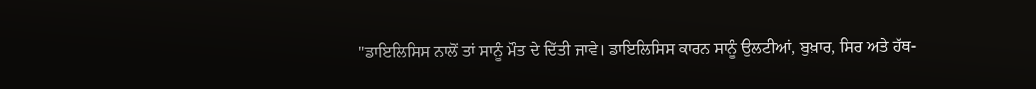"ਡਾਇਲਿਸਿਸ ਨਾਲੋਂ ਤਾਂ ਸਾਨੂੰ ਮੌਤ ਦੇ ਦਿੱਤੀ ਜਾਵੇ। ਡਾਇਲਿਸਿਸ ਕਾਰਨ ਸਾਨੂੰ ਉਲਟੀਆਂ, ਬੁਖ਼ਾਰ, ਸਿਰ ਅਤੇ ਹੱਥ-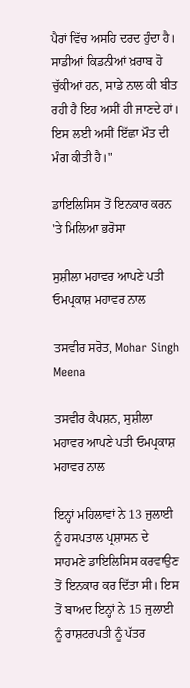ਪੈਰਾਂ ਵਿੱਚ ਅਸਹਿ ਦਰਦ ਹੁੰਦਾ ਹੈ। ਸਾਡੀਆਂ ਕਿਡਨੀਆਂ ਖ਼ਰਾਬ ਹੋ ਚੁੱਕੀਆਂ ਹਨ, ਸਾਡੇ ਨਾਲ ਕੀ ਬੀਤ ਰਹੀ ਹੈ ਇਹ ਅਸੀਂ ਹੀ ਜਾਣਦੇ ਹਾਂ। ਇਸ ਲਈ ਅਸੀਂ ਇੱਛਾ ਮੌਤ ਦੀ ਮੰਗ ਕੀਤੀ ਹੈ।"

ਡਾਇਲਿਸਿਸ ਤੋਂ ਇਨਕਾਰ ਕਰਨ 'ਤੇ ਮਿਲਿਆ ਭਰੋਸਾ

ਸੁਸ਼ੀਲਾ ਮਹਾਵਰ ਆਪਣੇ ਪਤੀ ਓਮਪ੍ਰਕਾਸ਼ ਮਹਾਵਰ ਨਾਲ

ਤਸਵੀਰ ਸਰੋਤ, Mohar Singh Meena

ਤਸਵੀਰ ਕੈਪਸ਼ਨ, ਸੁਸ਼ੀਲਾ ਮਹਾਵਰ ਆਪਣੇ ਪਤੀ ਓਮਪ੍ਰਕਾਸ਼ ਮਹਾਵਰ ਨਾਲ

ਇਨ੍ਹਾਂ ਮਹਿਲਾਵਾਂ ਨੇ 13 ਜੁਲਾਈ ਨੂੰ ਹਸਪਤਾਲ ਪ੍ਰਸ਼ਾਸਨ ਦੇ ਸਾਹਮਣੇ ਡਾਇਲਿਸਿਸ ਕਰਵਾਉਣ ਤੋਂ ਇਨਕਾਰ ਕਰ ਦਿੱਤਾ ਸੀ। ਇਸ ਤੋਂ ਬਾਅਦ ਇਨ੍ਹਾਂ ਨੇ 15 ਜੁਲਾਈ ਨੂੰ ਰਾਸ਼ਟਰਪਤੀ ਨੂੰ ਪੱਤਰ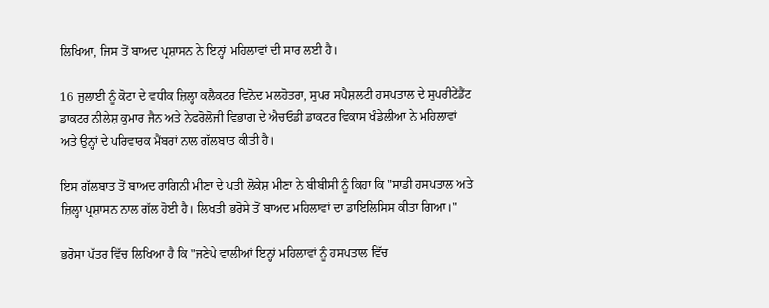ਲਿਖਿਆ, ਜਿਸ ਤੋਂ ਬਾਅਦ ਪ੍ਰਸ਼ਾਸਨ ਨੇ ਇਨ੍ਹਾਂ ਮਹਿਲਾਵਾਂ ਦੀ ਸਾਰ ਲਈ ਹੈ।

16 ਜੁਲਾਈ ਨੂੰ ਕੋਟਾ ਦੇ ਵਧੀਕ ਜ਼ਿਲ੍ਹਾ ਕਲੈਕਟਰ ਵਿਨੋਦ ਮਲਹੋਤਰਾ, ਸੁਪਰ ਸਪੈਸ਼ਲਟੀ ਹਸਪਤਾਲ ਦੇ ਸੁਪਰੀਟੇਂਡੈਂਟ ਡਾਕਟਰ ਨੀਲੇਸ਼ ਕੁਮਾਰ ਜੈਨ ਅਤੇ ਨੇਫਰੋਲੋਜੀ ਵਿਭਾਗ ਦੇ ਐਚਓਡੀ ਡਾਕਟਰ ਵਿਕਾਸ ਖੰਡੇਲੀਆ ਨੇ ਮਹਿਲਾਵਾਂ ਅਤੇ ਉਨ੍ਹਾਂ ਦੇ ਪਰਿਵਾਰਕ ਮੈਂਬਰਾਂ ਨਾਲ ਗੱਲਬਾਤ ਕੀਤੀ ਹੈ।

ਇਸ ਗੱਲਬਾਤ ਤੋਂ ਬਾਅਦ ਰਾਗਿਨੀ ਮੀਣਾ ਦੇ ਪਤੀ ਲੋਕੇਸ਼ ਮੀਣਾ ਨੇ ਬੀਬੀਸੀ ਨੂੰ ਕਿਹਾ ਕਿ "ਸਾਡੀ ਹਸਪਤਾਲ ਅਤੇ ਜ਼ਿਲ੍ਹਾ ਪ੍ਰਸ਼ਾਸਨ ਨਾਲ ਗੱਲ ਹੋਈ ਹੈ। ਲਿਖਤੀ ਭਰੋਸੇ ਤੋਂ ਬਾਅਦ ਮਹਿਲਾਵਾਂ ਦਾ ਡਾਇਲਿਸਿਸ ਕੀਤਾ ਗਿਆ।"

ਭਰੋਸਾ ਪੱਤਰ ਵਿੱਚ ਲਿਖਿਆ ਹੈ ਕਿ "ਜਣੇਪੇ ਵਾਲੀਆਂ ਇਨ੍ਹਾਂ ਮਹਿਲਾਵਾਂ ਨੂੰ ਹਸਪਤਾਲ ਵਿੱਚ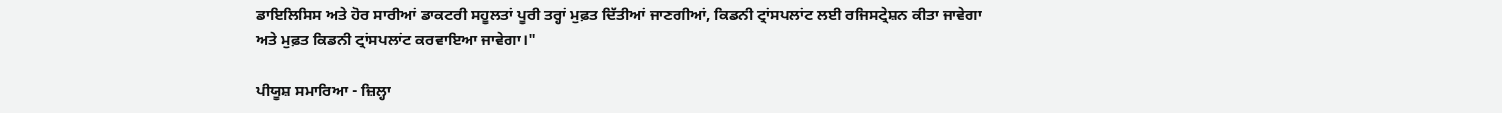ਡਾਇਲਿਸਿਸ ਅਤੇ ਹੋਰ ਸਾਰੀਆਂ ਡਾਕਟਰੀ ਸਹੂਲਤਾਂ ਪੂਰੀ ਤਰ੍ਹਾਂ ਮੁਫ਼ਤ ਦਿੱਤੀਆਂ ਜਾਣਗੀਆਂ, ਕਿਡਨੀ ਟ੍ਰਾਂਸਪਲਾਂਟ ਲਈ ਰਜਿਸਟ੍ਰੇਸ਼ਨ ਕੀਤਾ ਜਾਵੇਗਾ ਅਤੇ ਮੁਫ਼ਤ ਕਿਡਨੀ ਟ੍ਰਾਂਸਪਲਾਂਟ ਕਰਵਾਇਆ ਜਾਵੇਗਾ।"

ਪੀਯੂਸ਼ ਸਮਾਰਿਆ - ਜ਼ਿਲ੍ਹਾ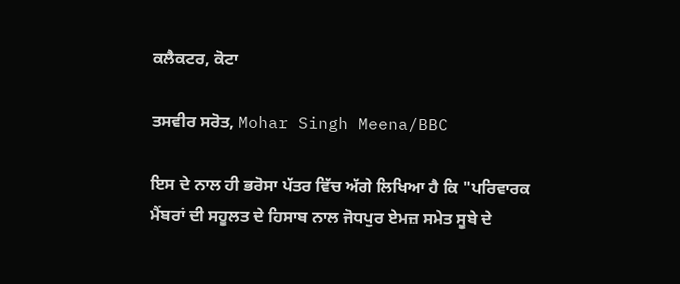ਕਲੈਕਟਰ, ਕੋਟਾ

ਤਸਵੀਰ ਸਰੋਤ, Mohar Singh Meena/BBC

ਇਸ ਦੇ ਨਾਲ ਹੀ ਭਰੋਸਾ ਪੱਤਰ ਵਿੱਚ ਅੱਗੇ ਲਿਖਿਆ ਹੈ ਕਿ "ਪਰਿਵਾਰਕ ਮੈਂਬਰਾਂ ਦੀ ਸਹੂਲਤ ਦੇ ਹਿਸਾਬ ਨਾਲ ਜੋਧਪੁਰ ਏਮਜ਼ ਸਮੇਤ ਸੂਬੇ ਦੇ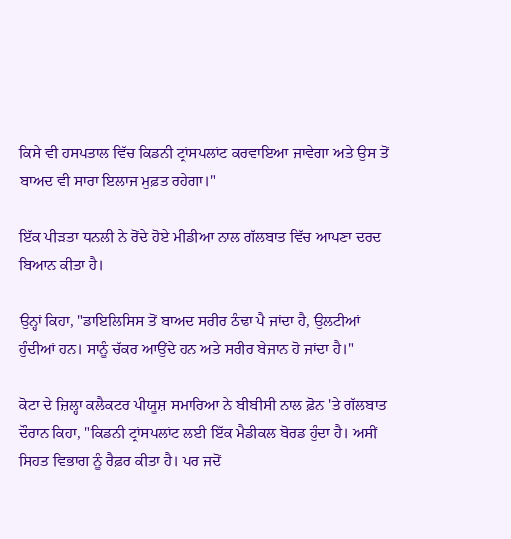ਕਿਸੇ ਵੀ ਹਸਪਤਾਲ ਵਿੱਚ ਕਿਡਨੀ ਟ੍ਰਾਂਸਪਲਾਂਟ ਕਰਵਾਇਆ ਜਾਵੇਗਾ ਅਤੇ ਉਸ ਤੋਂ ਬਾਅਦ ਵੀ ਸਾਰਾ ਇਲਾਜ ਮੁਫ਼ਤ ਰਹੇਗਾ।"

ਇੱਕ ਪੀੜਤਾ ਧਨਲੀ ਨੇ ਰੋਂਦੇ ਹੋਏ ਮੀਡੀਆ ਨਾਲ ਗੱਲਬਾਤ ਵਿੱਚ ਆਪਣਾ ਦਰਦ ਬਿਆਨ ਕੀਤਾ ਹੈ।

ਉਨ੍ਹਾਂ ਕਿਹਾ, "ਡਾਇਲਿਸਿਸ ਤੋਂ ਬਾਅਦ ਸਰੀਰ ਠੰਢਾ ਪੈ ਜਾਂਦਾ ਹੈ, ਉਲਟੀਆਂ ਹੁੰਦੀਆਂ ਹਨ। ਸਾਨੂੰ ਚੱਕਰ ਆਉਂਦੇ ਹਨ ਅਤੇ ਸਰੀਰ ਬੇਜਾਨ ਹੋ ਜਾਂਦਾ ਹੈ।"

ਕੋਟਾ ਦੇ ਜ਼ਿਲ੍ਹਾ ਕਲੈਕਟਰ ਪੀਯੂਸ਼ ਸਮਾਰਿਆ ਨੇ ਬੀਬੀਸੀ ਨਾਲ ਫ਼ੋਨ 'ਤੇ ਗੱਲਬਾਤ ਦੌਰਾਨ ਕਿਹਾ, "ਕਿਡਨੀ ਟ੍ਰਾਂਸਪਲਾਂਟ ਲਈ ਇੱਕ ਮੈਡੀਕਲ ਬੋਰਡ ਹੁੰਦਾ ਹੈ। ਅਸੀਂ ਸਿਹਤ ਵਿਭਾਗ ਨੂੰ ਰੈਫ਼ਰ ਕੀਤਾ ਹੈ। ਪਰ ਜਦੋਂ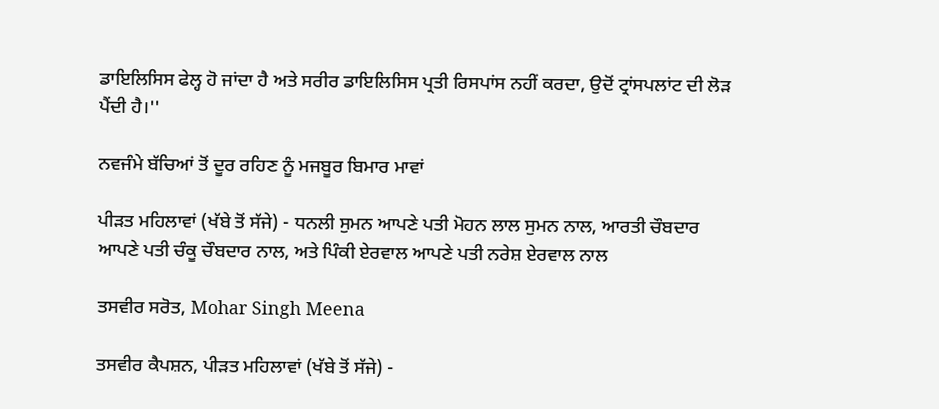ਡਾਇਲਿਸਿਸ ਫੇਲ੍ਹ ਹੋ ਜਾਂਦਾ ਹੈ ਅਤੇ ਸਰੀਰ ਡਾਇਲਿਸਿਸ ਪ੍ਰਤੀ ਰਿਸਪਾਂਸ ਨਹੀਂ ਕਰਦਾ, ਉਦੋਂ ਟ੍ਰਾਂਸਪਲਾਂਟ ਦੀ ਲੋੜ ਪੈਂਦੀ ਹੈ।''

ਨਵਜੰਮੇ ਬੱਚਿਆਂ ਤੋਂ ਦੂਰ ਰਹਿਣ ਨੂੰ ਮਜਬੂਰ ਬਿਮਾਰ ਮਾਵਾਂ

ਪੀੜਤ ਮਹਿਲਾਵਾਂ (ਖੱਬੇ ਤੋਂ ਸੱਜੇ) - ਧਨਲੀ ਸੁਮਨ ਆਪਣੇ ਪਤੀ ਮੋਹਨ ਲਾਲ ਸੁਮਨ ਨਾਲ, ਆਰਤੀ ਚੌਬਦਾਰ ਆਪਣੇ ਪਤੀ ਚੰਕੂ ਚੌਬਦਾਰ ਨਾਲ, ਅਤੇ ਪਿੰਕੀ ਏਰਵਾਲ ਆਪਣੇ ਪਤੀ ਨਰੇਸ਼ ਏਰਵਾਲ ਨਾਲ

ਤਸਵੀਰ ਸਰੋਤ, Mohar Singh Meena

ਤਸਵੀਰ ਕੈਪਸ਼ਨ, ਪੀੜਤ ਮਹਿਲਾਵਾਂ (ਖੱਬੇ ਤੋਂ ਸੱਜੇ) -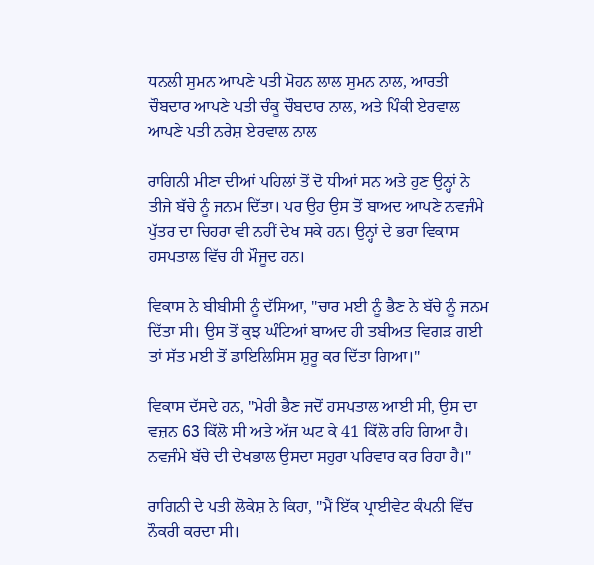ਧਨਲੀ ਸੁਮਨ ਆਪਣੇ ਪਤੀ ਮੋਹਨ ਲਾਲ ਸੁਮਨ ਨਾਲ, ਆਰਤੀ ਚੌਬਦਾਰ ਆਪਣੇ ਪਤੀ ਚੰਕੂ ਚੌਬਦਾਰ ਨਾਲ, ਅਤੇ ਪਿੰਕੀ ਏਰਵਾਲ ਆਪਣੇ ਪਤੀ ਨਰੇਸ਼ ਏਰਵਾਲ ਨਾਲ

ਰਾਗਿਨੀ ਮੀਣਾ ਦੀਆਂ ਪਹਿਲਾਂ ਤੋਂ ਦੋ ਧੀਆਂ ਸਨ ਅਤੇ ਹੁਣ ਉਨ੍ਹਾਂ ਨੇ ਤੀਜੇ ਬੱਚੇ ਨੂੰ ਜਨਮ ਦਿੱਤਾ। ਪਰ ਉਹ ਉਸ ਤੋਂ ਬਾਅਦ ਆਪਣੇ ਨਵਜੰਮੇ ਪੁੱਤਰ ਦਾ ਚਿਹਰਾ ਵੀ ਨਹੀਂ ਦੇਖ ਸਕੇ ਹਨ। ਉਨ੍ਹਾਂ ਦੇ ਭਰਾ ਵਿਕਾਸ ਹਸਪਤਾਲ ਵਿੱਚ ਹੀ ਮੌਜੂਦ ਹਨ।

ਵਿਕਾਸ ਨੇ ਬੀਬੀਸੀ ਨੂੰ ਦੱਸਿਆ, "ਚਾਰ ਮਈ ਨੂੰ ਭੈਣ ਨੇ ਬੱਚੇ ਨੂੰ ਜਨਮ ਦਿੱਤਾ ਸੀ। ਉਸ ਤੋਂ ਕੁਝ ਘੰਟਿਆਂ ਬਾਅਦ ਹੀ ਤਬੀਅਤ ਵਿਗੜ ਗਈ ਤਾਂ ਸੱਤ ਮਈ ਤੋਂ ਡਾਇਲਿਸਿਸ ਸ਼ੁਰੂ ਕਰ ਦਿੱਤਾ ਗਿਆ।"

ਵਿਕਾਸ ਦੱਸਦੇ ਹਨ, "ਮੇਰੀ ਭੈਣ ਜਦੋਂ ਹਸਪਤਾਲ ਆਈ ਸੀ, ਉਸ ਦਾ ਵਜ਼ਨ 63 ਕਿੱਲੋ ਸੀ ਅਤੇ ਅੱਜ ਘਟ ਕੇ 41 ਕਿੱਲੋ ਰਹਿ ਗਿਆ ਹੈ। ਨਵਜੰਮੇ ਬੱਚੇ ਦੀ ਦੇਖਭਾਲ ਉਸਦਾ ਸਹੁਰਾ ਪਰਿਵਾਰ ਕਰ ਰਿਹਾ ਹੈ।"

ਰਾਗਿਨੀ ਦੇ ਪਤੀ ਲੋਕੇਸ਼ ਨੇ ਕਿਹਾ, "ਮੈਂ ਇੱਕ ਪ੍ਰਾਈਵੇਟ ਕੰਪਨੀ ਵਿੱਚ ਨੌਕਰੀ ਕਰਦਾ ਸੀ।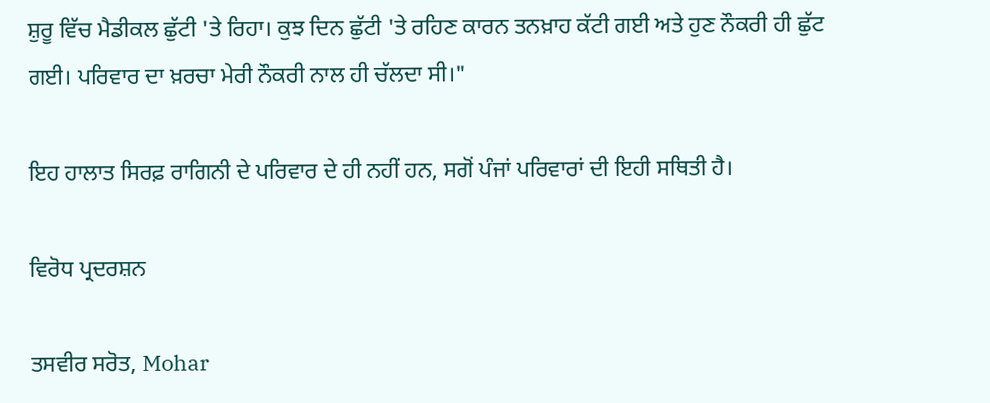ਸ਼ੁਰੂ ਵਿੱਚ ਮੈਡੀਕਲ ਛੁੱਟੀ 'ਤੇ ਰਿਹਾ। ਕੁਝ ਦਿਨ ਛੁੱਟੀ 'ਤੇ ਰਹਿਣ ਕਾਰਨ ਤਨਖ਼ਾਹ ਕੱਟੀ ਗਈ ਅਤੇ ਹੁਣ ਨੌਕਰੀ ਹੀ ਛੁੱਟ ਗਈ। ਪਰਿਵਾਰ ਦਾ ਖ਼ਰਚਾ ਮੇਰੀ ਨੌਕਰੀ ਨਾਲ ਹੀ ਚੱਲਦਾ ਸੀ।"

ਇਹ ਹਾਲਾਤ ਸਿਰਫ਼ ਰਾਗਿਨੀ ਦੇ ਪਰਿਵਾਰ ਦੇ ਹੀ ਨਹੀਂ ਹਨ, ਸਗੋਂ ਪੰਜਾਂ ਪਰਿਵਾਰਾਂ ਦੀ ਇਹੀ ਸਥਿਤੀ ਹੈ।

ਵਿਰੋਧ ਪ੍ਰਦਰਸ਼ਨ

ਤਸਵੀਰ ਸਰੋਤ, Mohar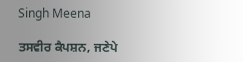Singh Meena

ਤਸਵੀਰ ਕੈਪਸ਼ਨ, ਜਣੇਪੇ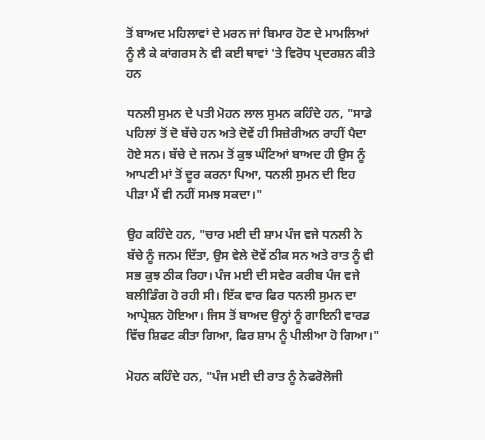ਤੋਂ ਬਾਅਦ ਮਹਿਲਾਵਾਂ ਦੇ ਮਰਨ ਜਾਂ ਬਿਮਾਰ ਹੋਣ ਦੇ ਮਾਮਲਿਆਂ ਨੂੰ ਲੈ ਕੇ ਕਾਂਗਰਸ ਨੇ ਵੀ ਕਈ ਥਾਵਾਂ 'ਤੇ ਵਿਰੋਧ ਪ੍ਰਦਰਸ਼ਨ ਕੀਤੇ ਹਨ

ਧਨਲੀ ਸੁਮਨ ਦੇ ਪਤੀ ਮੋਹਨ ਲਾਲ ਸੁਮਨ ਕਹਿੰਦੇ ਹਨ, "ਸਾਡੇ ਪਹਿਲਾਂ ਤੋਂ ਦੋ ਬੱਚੇ ਹਨ ਅਤੇ ਦੋਵੇਂ ਹੀ ਸਿਜ਼ੇਰੀਅਨ ਰਾਹੀਂ ਪੈਦਾ ਹੋਏ ਸਨ। ਬੱਚੇ ਦੇ ਜਨਮ ਤੋਂ ਕੁਝ ਘੰਟਿਆਂ ਬਾਅਦ ਹੀ ਉਸ ਨੂੰ ਆਪਣੀ ਮਾਂ ਤੋਂ ਦੂਰ ਕਰਨਾ ਪਿਆ, ਧਨਲੀ ਸੁਮਨ ਦੀ ਇਹ ਪੀੜਾ ਮੈਂ ਵੀ ਨਹੀਂ ਸਮਝ ਸਕਦਾ।"

ਉਹ ਕਹਿੰਦੇ ਹਨ, "ਚਾਰ ਮਈ ਦੀ ਸ਼ਾਮ ਪੰਜ ਵਜੇ ਧਨਲੀ ਨੇ ਬੱਚੇ ਨੂੰ ਜਨਮ ਦਿੱਤਾ, ਉਸ ਵੇਲੇ ਦੋਵੇਂ ਠੀਕ ਸਨ ਅਤੇ ਰਾਤ ਨੂੰ ਵੀ ਸਭ ਕੁਝ ਠੀਕ ਰਿਹਾ। ਪੰਜ ਮਈ ਦੀ ਸਵੇਰ ਕਰੀਬ ਪੰਜ ਵਜੇ ਬਲੀਡਿੰਗ ਹੋ ਰਹੀ ਸੀ। ਇੱਕ ਵਾਰ ਫਿਰ ਧਨਲੀ ਸੁਮਨ ਦਾ ਆਪ੍ਰੇਸ਼ਨ ਹੋਇਆ। ਜਿਸ ਤੋਂ ਬਾਅਦ ਉਨ੍ਹਾਂ ਨੂੰ ਗਾਇਨੀ ਵਾਰਡ ਵਿੱਚ ਸ਼ਿਫਟ ਕੀਤਾ ਗਿਆ, ਫਿਰ ਸ਼ਾਮ ਨੂੰ ਪੀਲੀਆ ਹੋ ਗਿਆ।"

ਮੋਹਨ ਕਹਿੰਦੇ ਹਨ, "ਪੰਜ ਮਈ ਦੀ ਰਾਤ ਨੂੰ ਨੇਫਰੋਲੋਜੀ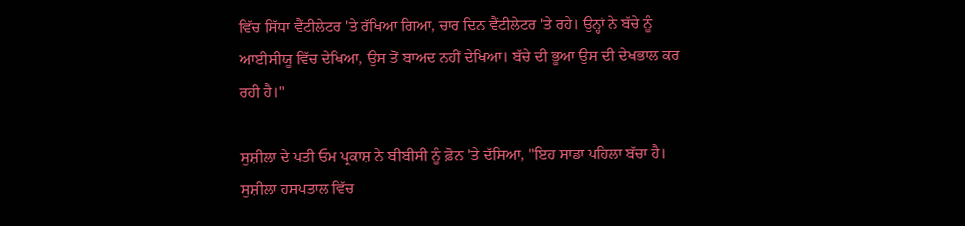ਵਿੱਚ ਸਿੱਧਾ ਵੈਂਟੀਲੇਟਰ 'ਤੇ ਰੱਖਿਆ ਗਿਆ, ਚਾਰ ਦਿਨ ਵੈਂਟੀਲੇਟਰ 'ਤੇ ਰਹੇ। ਉਨ੍ਹਾਂ ਨੇ ਬੱਚੇ ਨੂੰ ਆਈਸੀਯੂ ਵਿੱਚ ਦੇਖਿਆ, ਉਸ ਤੋਂ ਬਾਅਦ ਨਹੀਂ ਦੇਖਿਆ। ਬੱਚੇ ਦੀ ਭੂਆ ਉਸ ਦੀ ਦੇਖਭਾਲ ਕਰ ਰਹੀ ਹੈ।"

ਸੁਸ਼ੀਲਾ ਦੇ ਪਤੀ ਓਮ ਪ੍ਰਕਾਸ਼ ਨੇ ਬੀਬੀਸੀ ਨੂੰ ਫ਼ੋਨ 'ਤੇ ਦੱਸਿਆ, "ਇਹ ਸਾਡਾ ਪਹਿਲਾ ਬੱਚਾ ਹੈ। ਸੁਸ਼ੀਲਾ ਹਸਪਤਾਲ ਵਿੱਚ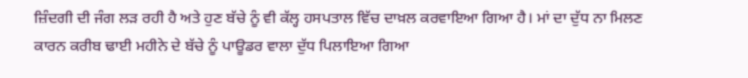ਜ਼ਿੰਦਗੀ ਦੀ ਜੰਗ ਲੜ ਰਹੀ ਹੈ ਅਤੇ ਹੁਣ ਬੱਚੇ ਨੂੰ ਵੀ ਕੱਲ੍ਹ ਹਸਪਤਾਲ ਵਿੱਚ ਦਾਖ਼ਲ ਕਰਵਾਇਆ ਗਿਆ ਹੈ। ਮਾਂ ਦਾ ਦੁੱਧ ਨਾ ਮਿਲਣ ਕਾਰਨ ਕਰੀਬ ਢਾਈ ਮਹੀਨੇ ਦੇ ਬੱਚੇ ਨੂੰ ਪਾਊਡਰ ਵਾਲਾ ਦੁੱਧ ਪਿਲਾਇਆ ਗਿਆ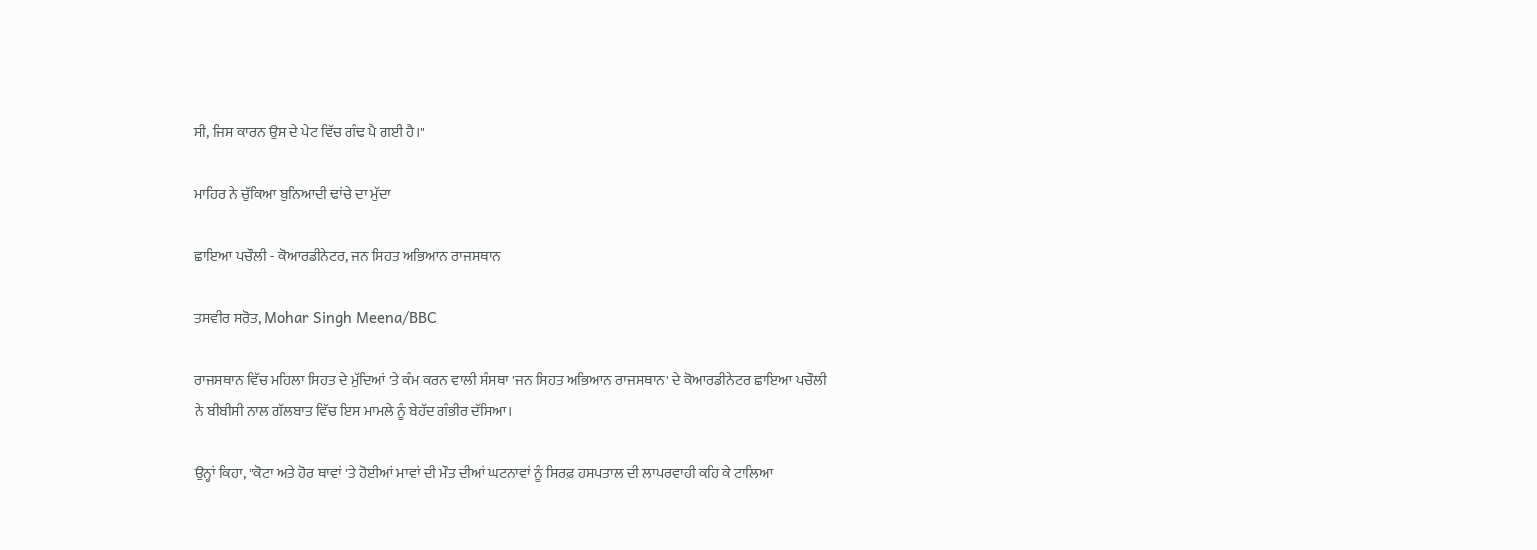ਸੀ, ਜਿਸ ਕਾਰਨ ਉਸ ਦੇ ਪੇਟ ਵਿੱਚ ਗੰਢ ਪੈ ਗਈ ਹੈ।"

ਮਾਹਿਰ ਨੇ ਚੁੱਕਿਆ ਬੁਨਿਆਦੀ ਢਾਂਚੇ ਦਾ ਮੁੱਦਾ

ਛਾਇਆ ਪਚੌਲੀ - ਕੋਆਰਡੀਨੇਟਰ, ਜਨ ਸਿਹਤ ਅਭਿਆਨ ਰਾਜਸਥਾਨ

ਤਸਵੀਰ ਸਰੋਤ, Mohar Singh Meena/BBC

ਰਾਜਸਥਾਨ ਵਿੱਚ ਮਹਿਲਾ ਸਿਹਤ ਦੇ ਮੁੱਦਿਆਂ 'ਤੇ ਕੰਮ ਕਰਨ ਵਾਲੀ ਸੰਸਥਾ 'ਜਨ ਸਿਹਤ ਅਭਿਆਨ ਰਾਜਸਥਾਨ' ਦੇ ਕੋਆਰਡੀਨੇਟਰ ਛਾਇਆ ਪਚੌਲੀ ਨੇ ਬੀਬੀਸੀ ਨਾਲ ਗੱਲਬਾਤ ਵਿੱਚ ਇਸ ਮਾਮਲੇ ਨੂੰ ਬੇਹੱਦ ਗੰਭੀਰ ਦੱਸਿਆ।

ਉਨ੍ਹਾਂ ਕਿਹਾ, "ਕੋਟਾ ਅਤੇ ਹੋਰ ਥਾਵਾਂ 'ਤੇ ਹੋਈਆਂ ਮਾਵਾਂ ਦੀ ਮੌਤ ਦੀਆਂ ਘਟਨਾਵਾਂ ਨੂੰ ਸਿਰਫ਼ ਹਸਪਤਾਲ ਦੀ ਲਾਪਰਵਾਹੀ ਕਹਿ ਕੇ ਟਾਲਿਆ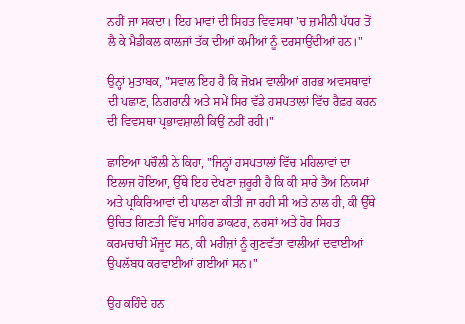ਨਹੀਂ ਜਾ ਸਕਦਾ। ਇਹ ਮਾਵਾਂ ਦੀ ਸਿਹਤ ਵਿਵਸਥਾ 'ਚ ਜ਼ਮੀਨੀ ਪੱਧਰ ਤੋਂ ਲੈ ਕੇ ਮੈਡੀਕਲ ਕਾਲਜਾਂ ਤੱਕ ਦੀਆਂ ਕਮੀਆਂ ਨੂੰ ਦਰਸਾਉਂਦੀਆਂ ਹਨ।"

ਉਨ੍ਹਾਂ ਮੁਤਾਬਕ, "ਸਵਾਲ ਇਹ ਹੈ ਕਿ ਜੋਖ਼ਮ ਵਾਲੀਆਂ ਗਰਭ ਅਵਸਥਾਵਾਂ ਦੀ ਪਛਾਣ, ਨਿਗਰਾਨੀ ਅਤੇ ਸਮੇਂ ਸਿਰ ਵੱਡੇ ਹਸਪਤਾਲਾਂ ਵਿੱਚ ਰੈਫ਼ਰ ਕਰਨ ਦੀ ਵਿਵਸਥਾ ਪ੍ਰਭਾਵਸ਼ਾਲੀ ਕਿਉਂ ਨਹੀਂ ਰਹੀ।"

ਛਾਇਆ ਪਚੌਲੀ ਨੇ ਕਿਹਾ, "ਜਿਨ੍ਹਾਂ ਹਸਪਤਾਲਾਂ ਵਿੱਚ ਮਹਿਲਾਵਾਂ ਦਾ ਇਲਾਜ ਹੋਇਆ, ਉੱਥੇ ਇਹ ਦੇਖਣਾ ਜ਼ਰੂਰੀ ਹੈ ਕਿ ਕੀ ਸਾਰੇ ਤੈਅ ਨਿਯਮਾਂ ਅਤੇ ਪ੍ਰਕਿਰਿਆਵਾਂ ਦੀ ਪਾਲਣਾ ਕੀਤੀ ਜਾ ਰਹੀ ਸੀ ਅਤੇ ਨਾਲ ਹੀ, ਕੀ ਉੱਥੇ ਉਚਿਤ ਗਿਣਤੀ ਵਿੱਚ ਮਾਹਿਰ ਡਾਕਟਰ, ਨਰਸਾਂ ਅਤੇ ਹੋਰ ਸਿਹਤ ਕਰਮਚਾਰੀ ਮੌਜੂਦ ਸਨ, ਕੀ ਮਰੀਜ਼ਾਂ ਨੂੰ ਗੁਣਵੱਤਾ ਵਾਲੀਆਂ ਦਵਾਈਆਂ ਉਪਲੱਬਧ ਕਰਵਾਈਆਂ ਗਈਆਂ ਸਨ।"

ਉਹ ਕਹਿੰਦੇ ਹਨ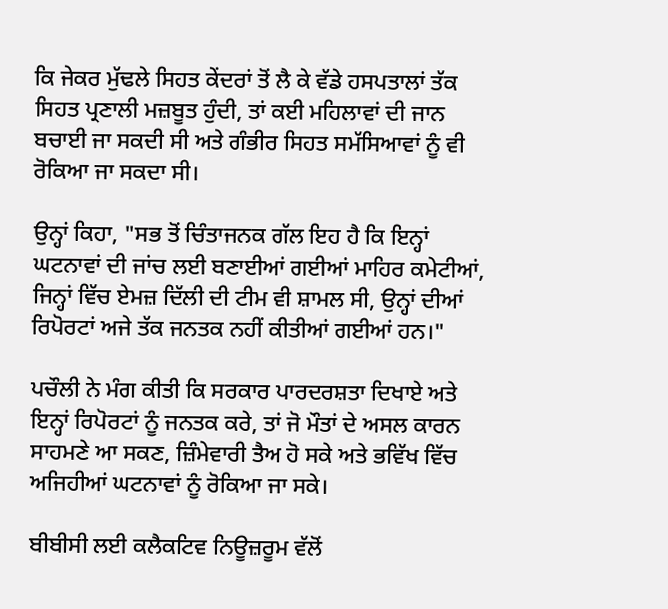ਕਿ ਜੇਕਰ ਮੁੱਢਲੇ ਸਿਹਤ ਕੇਂਦਰਾਂ ਤੋਂ ਲੈ ਕੇ ਵੱਡੇ ਹਸਪਤਾਲਾਂ ਤੱਕ ਸਿਹਤ ਪ੍ਰਣਾਲੀ ਮਜ਼ਬੂਤ ਹੁੰਦੀ, ਤਾਂ ਕਈ ਮਹਿਲਾਵਾਂ ਦੀ ਜਾਨ ਬਚਾਈ ਜਾ ਸਕਦੀ ਸੀ ਅਤੇ ਗੰਭੀਰ ਸਿਹਤ ਸਮੱਸਿਆਵਾਂ ਨੂੰ ਵੀ ਰੋਕਿਆ ਜਾ ਸਕਦਾ ਸੀ।

ਉਨ੍ਹਾਂ ਕਿਹਾ, "ਸਭ ਤੋਂ ਚਿੰਤਾਜਨਕ ਗੱਲ ਇਹ ਹੈ ਕਿ ਇਨ੍ਹਾਂ ਘਟਨਾਵਾਂ ਦੀ ਜਾਂਚ ਲਈ ਬਣਾਈਆਂ ਗਈਆਂ ਮਾਹਿਰ ਕਮੇਟੀਆਂ, ਜਿਨ੍ਹਾਂ ਵਿੱਚ ਏਮਜ਼ ਦਿੱਲੀ ਦੀ ਟੀਮ ਵੀ ਸ਼ਾਮਲ ਸੀ, ਉਨ੍ਹਾਂ ਦੀਆਂ ਰਿਪੋਰਟਾਂ ਅਜੇ ਤੱਕ ਜਨਤਕ ਨਹੀਂ ਕੀਤੀਆਂ ਗਈਆਂ ਹਨ।"

ਪਚੌਲੀ ਨੇ ਮੰਗ ਕੀਤੀ ਕਿ ਸਰਕਾਰ ਪਾਰਦਰਸ਼ਤਾ ਦਿਖਾਏ ਅਤੇ ਇਨ੍ਹਾਂ ਰਿਪੋਰਟਾਂ ਨੂੰ ਜਨਤਕ ਕਰੇ, ਤਾਂ ਜੋ ਮੌਤਾਂ ਦੇ ਅਸਲ ਕਾਰਨ ਸਾਹਮਣੇ ਆ ਸਕਣ, ਜ਼ਿੰਮੇਵਾਰੀ ਤੈਅ ਹੋ ਸਕੇ ਅਤੇ ਭਵਿੱਖ ਵਿੱਚ ਅਜਿਹੀਆਂ ਘਟਨਾਵਾਂ ਨੂੰ ਰੋਕਿਆ ਜਾ ਸਕੇ।

ਬੀਬੀਸੀ ਲਈ ਕਲੈਕਟਿਵ ਨਿਊਜ਼ਰੂਮ ਵੱਲੋਂ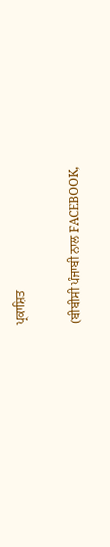ਪ੍ਰਕਾਸ਼ਿਤ

(ਬੀਬੀਸੀ ਪੰਜਾਬੀ ਨਾਲ FACEBOOK,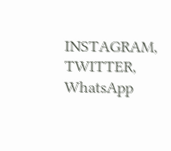INSTAGRAM, TWITTER, WhatsApp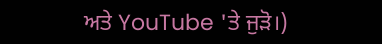ਅਤੇ YouTube 'ਤੇ ਜੁੜੋ।)